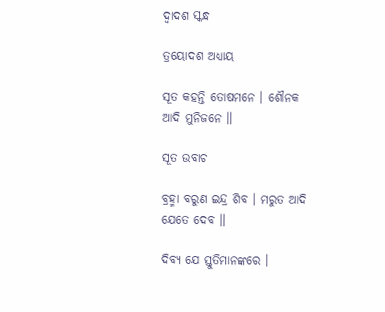ଦ୍ୱାଦଶ ସ୍କନ୍ଧ

ତ୍ରୟୋଦଶ ଅଧ୍ୟାୟ

ସୂତ କହନ୍ତି ତୋଷମନେ । ଶୌନକ ଆଦି ମୁନିଜନେ ॥

ସୂତ ଉବାଚ

ବ୍ରହ୍ମା ବରୁଣ ଇନ୍ଦ୍ର ଶିବ । ମରୁତ ଆଦି ଯେତେ ଦେବ ॥

ଦିବ୍ୟ ଯେ ସ୍ତୁତିମାନଙ୍କରେ ।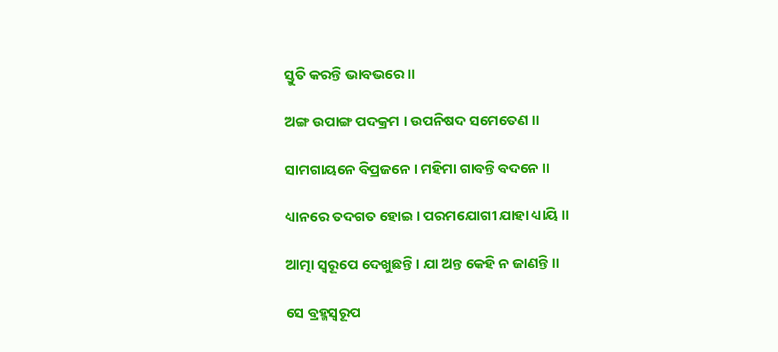ସ୍ତୁତି କରନ୍ତି ଭାବଭରେ ॥

ଅଙ୍ଗ ଉପାଙ୍ଗ ପଦକ୍ରମ । ଉପନିଷଦ ସମେତେଣ ॥

ସାମଗାୟନେ ବିପ୍ରଜନେ । ମହିମା ଗାବନ୍ତି ବଦନେ ॥

ଧ୍ୟାନରେ ତଦଗତ ହୋଇ । ପରମଯୋଗୀ ଯାହା ଧ୍ୟାୟି ॥

ଆତ୍ମା ସ୍ୱରୂପେ ଦେଖୁଛନ୍ତି । ଯା ଅନ୍ତ କେହି ନ ଜାଣନ୍ତି ॥

ସେ ବ୍ରହ୍ମସ୍ୱରୂପ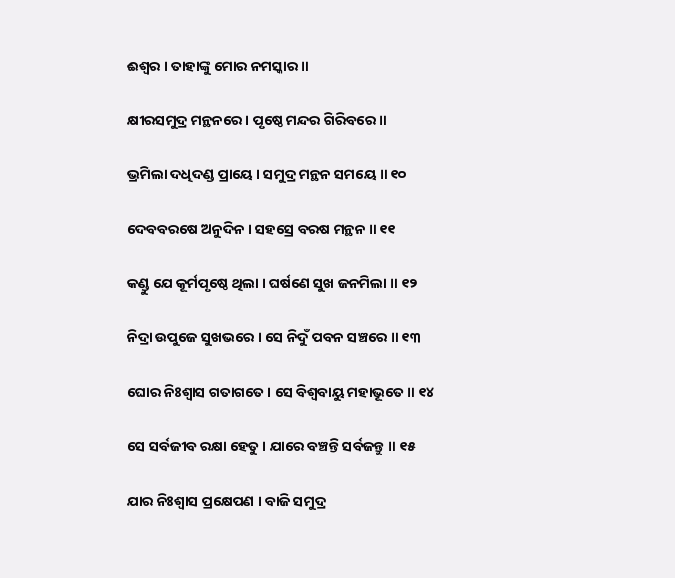ଈଶ୍ୱର । ତାହାଙ୍କୁ ମୋର ନମସ୍କାର ॥

କ୍ଷୀରସମୁଦ୍ର ମନ୍ଥନରେ । ପୃଷ୍ଠେ ମନ୍ଦର ଗିରିବରେ ॥

ଭ୍ରମିଲା ଦଧିଦଣ୍ଡ ପ୍ରାୟେ । ସମୁଦ୍ର ମନ୍ଥନ ସମୟେ ॥ ୧୦

ଦେବବରଷେ ଅନୁଦିନ । ସହସ୍ରେ ବରଷ ମନ୍ଥନ ॥ ୧୧

କଣ୍ଡୁ ଯେ କୂର୍ମପୃଷ୍ଠେ ଥିଲା । ଘର୍ଷଣେ ସୁଖ ଜନମିଲା ॥ ୧୨

ନିଦ୍ରା ଉପୁଜେ ସୁଖଭରେ । ସେ ନିଦୁଁ ପବନ ସଞ୍ଚରେ ॥ ୧୩

ଘୋର ନିଃଶ୍ୱାସ ଗତାଗତେ । ସେ ବିଶ୍ୱବାୟୁ ମହାଭୂତେ ॥ ୧୪

ସେ ସର୍ବଜୀବ ରକ୍ଷା ହେତୁ । ଯାରେ ବଞ୍ଚନ୍ତି ସର୍ବଜନ୍ତୁ ॥ ୧୫

ଯାର ନିଃଶ୍ୱାସ ପ୍ରକ୍ଷେପଣ । ବାଜି ସମୁଦ୍ର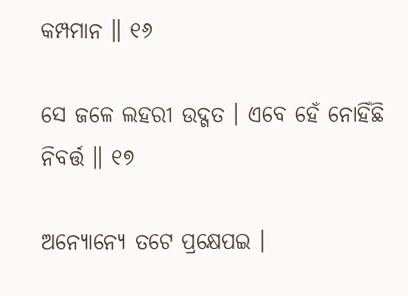କମ୍ପମାନ ॥ ୧୬

ସେ ଜଳେ ଲହରୀ ଉଦ୍ଗତ । ଏବେ ହେଁ ନୋହିଁଛି ନିବର୍ତ୍ତ ॥ ୧୭

ଅନ୍ୟୋନ୍ୟେ ତଟେ ପ୍ରକ୍ଷେପଇ ।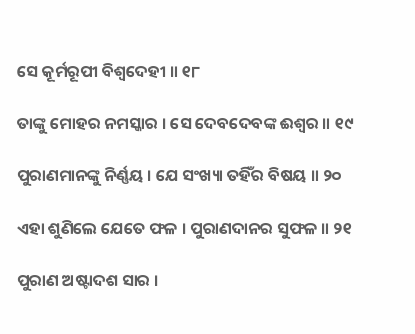ସେ କୂର୍ମରୂପୀ ବିଶ୍ୱଦେହୀ ॥ ୧୮

ତାଙ୍କୁ ମୋହର ନମସ୍କାର । ସେ ଦେବଦେବଙ୍କ ଈଶ୍ୱର ॥ ୧୯

ପୁରାଣମାନଙ୍କୁ ନିର୍ଣ୍ଣୟ । ଯେ ସଂଖ୍ୟା ତହିଁର ବିଷୟ ॥ ୨୦

ଏହା ଶୁଣିଲେ ଯେତେ ଫଳ । ପୁରାଣଦାନର ସୁଫଳ ॥ ୨୧

ପୁରାଣ ଅଷ୍ଟାଦଶ ସାର ।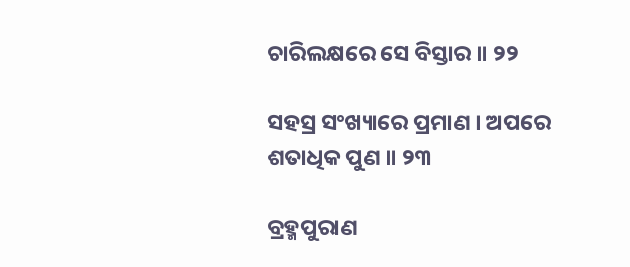ଚାରିଲକ୍ଷରେ ସେ ବିସ୍ତାର ॥ ୨୨

ସହସ୍ର ସଂଖ୍ୟାରେ ପ୍ରମାଣ । ଅପରେ ଶତାଧିକ ପୁଣ ॥ ୨୩

ବ୍ରହ୍ମପୁରାଣ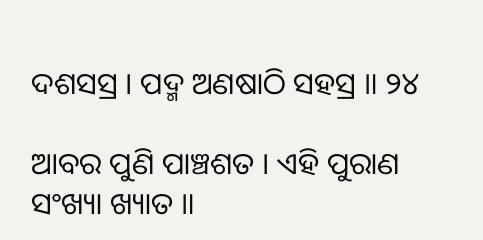ଦଶସସ୍ର । ପଦ୍ମ ଅଣଷାଠି ସହସ୍ର ॥ ୨୪

ଆବର ପୁଣି ପାଞ୍ଚଶତ । ଏହି ପୁରାଣ ସଂଖ୍ୟା ଖ୍ୟାତ ॥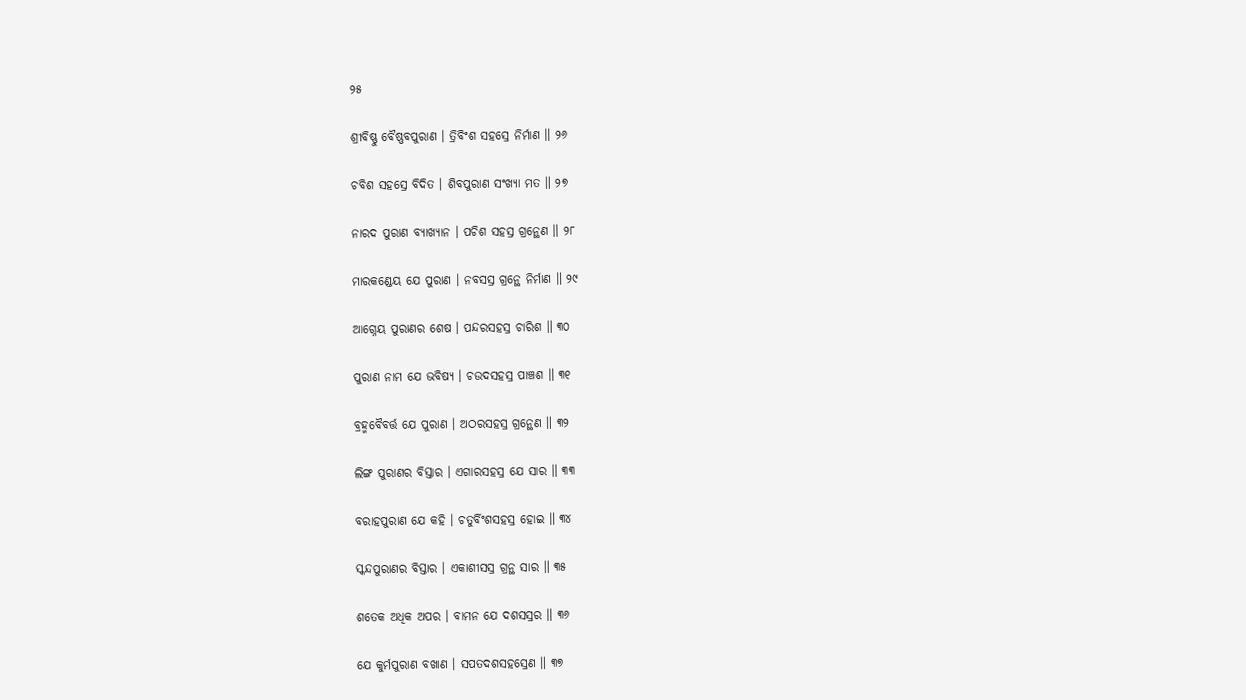୨୫

ଶ୍ରୀବିଷ୍ଣୁ ବୈଷ୍ଣବପୁରାଣ । ତ୍ରିବିଂଶ ସହସ୍ରେ ନିର୍ମାଣ ॥ ୨୬

ଚବିଶ ସହସ୍ରେ ବିଦିତ । ଶିବପୁରାଣ ସଂଖ୍ୟା ମତ ॥ ୨୭

ନାରଦ ପୁରାଣ ବ୍ୟାଖ୍ୟାନ । ପଚିଶ ସହସ୍ର ଗ୍ରନ୍ଥେଣ ॥ ୨୮

ମାରକଣ୍ଡେୟ ଯେ ପୁରାଣ । ନବସସ୍ର ଗ୍ରନ୍ଥେ ନିର୍ମାଣ ॥ ୨୯

ଆଗ୍ନେୟ ପୁରାଣର ଶେଷ । ପନ୍ଦରସହସ୍ର ଚାରିଶ ॥ ୩୦

ପୁରାଣ ନାମ ଯେ ଭବିଷ୍ୟ । ଚଉଦସହସ୍ର ପାଞ୍ଚଶ ॥ ୩୧

ବ୍ରହ୍ମବୈବର୍ତ୍ତ ଯେ ପୁରାଣ । ଅଠରସହସ୍ର ଗ୍ରନ୍ଥେଣ ॥ ୩୨

ଲିଙ୍ଗ ପୁରାଣର ବିସ୍ତାର । ଏଗାରସହସ୍ର ଯେ ସାର ॥ ୩୩

ବରାହପୁରାଣ ଯେ କହି । ଚତୁର୍ବିଂଶସହସ୍ର ହୋଇ ॥ ୩୪

ସ୍କନ୍ଦପୁରାଣର ବିସ୍ତାର । ଏକାଶୀସସ୍ର ଗ୍ରନ୍ଥ ସାର ॥ ୩୫

ଶତେକ ଅଧିକ ଅପର । ବାମନ ଯେ ଦଶସସ୍ରର ॥ ୩୬

ଯେ କୁର୍ମପୁରାଣ ବଖାଣ । ସପତଦଶସହସ୍ରେଣ ॥ ୩୭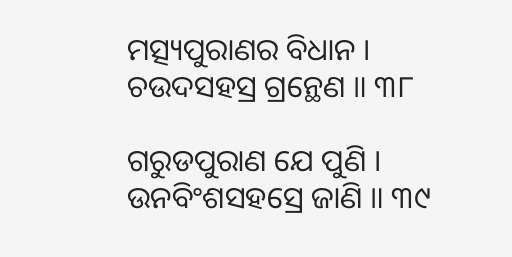ମତ୍ସ୍ୟପୁରାଣର ବିଧାନ । ଚଉଦସହସ୍ର ଗ୍ରନ୍ଥେଣ ॥ ୩୮

ଗରୁଡପୁରାଣ ଯେ ପୁଣି । ଉନବିଂଶସହସ୍ରେ ଜାଣି ॥ ୩୯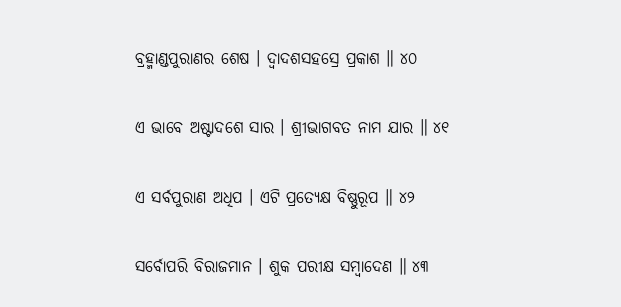ବ୍ରହ୍ମାଣ୍ଡପୁରାଣର ଶେଷ । ଦ୍ୱାଦଶସହସ୍ରେ ପ୍ରକାଶ ॥ ୪୦

ଏ ଭାବେ ଅଷ୍ଟାଦଶେ ସାର । ଶ୍ରୀଭାଗବତ ନାମ ଯାର ॥ ୪୧

ଏ ସର୍ବପୁରାଣ ଅଧିପ । ଏଟି ପ୍ରତ୍ୟେକ୍ଷ ବିଷ୍ଣୁରୂପ ॥ ୪୨

ସର୍ବୋପରି ବିରାଜମାନ । ଶୁକ ପରୀକ୍ଷ ସମ୍ବାଦେଣ ॥ ୪୩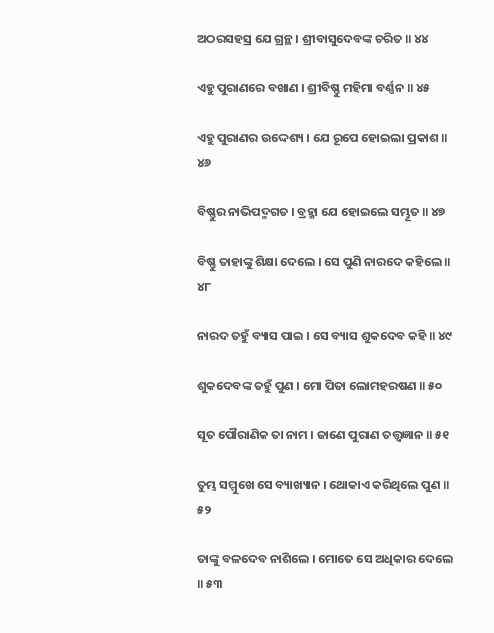ଅଠରସହସ୍ର ଯେ ଗ୍ରନ୍ଥ । ଶ୍ରୀବାସୁଦେବଙ୍କ ଚରିତ ॥ ୪୪

ଏହୁ ପୁରାଣରେ ବଖାଣ । ଶ୍ରୀବିଷ୍ଣୁ ମହିମା ବର୍ଣ୍ଣନ ॥ ୪୫

ଏହୁ ପୁରାଣର ଉଦ୍ଦେଶ୍ୟ । ଯେ ରୂପେ ହୋଇଲା ପ୍ରକାଶ ॥ ୪୬

ବିଷ୍ଣୁର ନାଭିପଦ୍ମଗତ । ବ୍ରହ୍ମା ଯେ ହୋଇଲେ ସମ୍ଭୂତ ॥ ୪୭

ବିଷ୍ଣୁ ତାହାଙ୍କୁ ଶିକ୍ଷା ଦେଲେ । ସେ ପୁଣି ନାରଦେ କହିଲେ ॥ ୪୮

ନାରଦ ତହୁଁ ବ୍ୟାସ ପାଇ । ସେ ବ୍ୟାସ ଶୁକଦେବ କହି ॥ ୪୯

ଶୁକଦେବଙ୍କ ତହୁଁ ପୁଣ । ମୋ ପିତା ଲୋମହରଷଣ ॥ ୫୦

ସୂତ ପୌରାଣିକ ତା ନାମ । ଜାଣେ ପୁରାଣ ତତ୍ତ୍ୱଜ୍ଞାନ ॥ ୫୧

ତୁମ୍ଭ ସମ୍ମୁଖେ ସେ ବ୍ୟାଖ୍ୟାନ । ଥୋକାଏ କରିଥିଲେ ପୁଣ ॥ ୫୨

ତାଙ୍କୁ ବଳଦେବ ନାଶିଲେ । ମୋତେ ସେ ଅଧିକାର ଦେଲେ ॥ ୫୩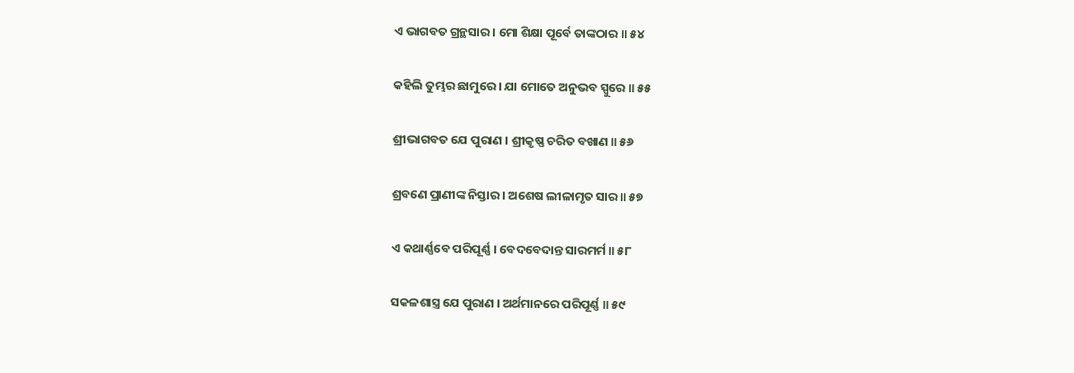ଏ ଭାଗବତ ଗ୍ରନ୍ଥସାର । ମୋ ଶିକ୍ଷା ପୂର୍ବେ ତାଙ୍କଠାର ॥ ୫୪

କହିଲି ତୁମ୍ଭର ଛାମୁରେ । ଯା ମୋତେ ଅନୁଭବ ସ୍ପୁରେ ॥ ୫୫

ଶ୍ରୀଭାଗବତ ଯେ ପୁରାଣ । ଶ୍ରୀକୃଷ୍ଣ ଚରିତ ବଖାଣ ॥ ୫୬

ଶ୍ରବଣେ ପ୍ରାଣୀଙ୍କ ନିସ୍ତାର । ଅଶେଷ ଲୀଳାମୃତ ସାର ॥ ୫୭

ଏ କଥାର୍ଣ୍ଣବେ ପରିପୂର୍ଣ୍ଣ । ବେଦବେଦାନ୍ତ ସାରମର୍ମ ॥ ୫୮

ସକଳଶାସ୍ତ୍ର ଯେ ପୁରାଣ । ଅର୍ଥମାନରେ ପରିପୂର୍ଣ୍ଣ ॥ ୫୯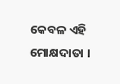କେବଳ ଏହି ମୋକ୍ଷଦାତା ।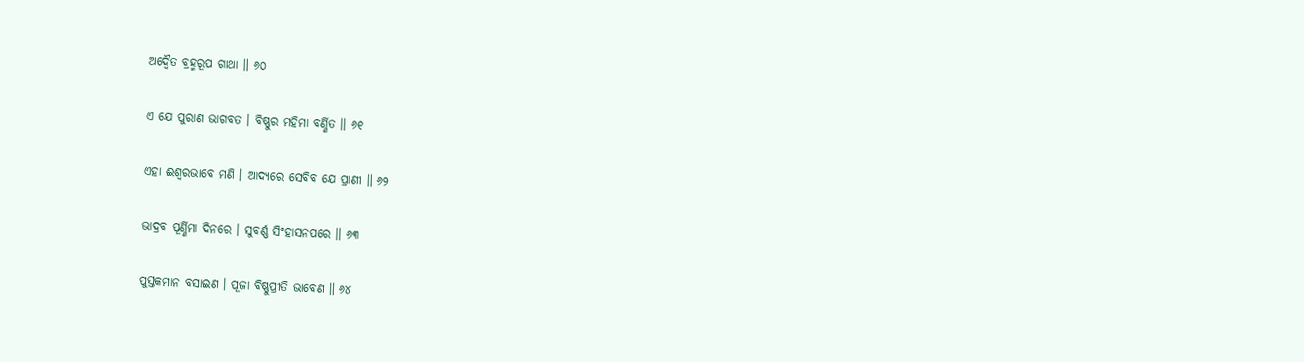ଅଦ୍ୱୈତ ବ୍ରହ୍ମରୂପ ଗାଥା ॥ ୬୦

ଏ ଯେ ପୁରାଣ ଭାଗବତ । ବିଷ୍ଣୁର ମହିମା ବର୍ଣ୍ଣିତ ॥ ୬୧

ଏହା ଈଶ୍ୱରଭାବେ ମଣି । ଆଦ୍ୟରେ ସେବିବ ଯେ ପ୍ରାଣୀ ॥ ୬୨

ଭାଦ୍ରବ ପୂର୍ଣ୍ଣିମା ଦିନରେ । ସୁବର୍ଣ୍ଣ ସିଂହାସନପରେ ॥ ୬୩

ପୁସ୍ତକମାନ ବସାଇଣ । ପୂଜା ବିଷ୍ଣୁପ୍ରୀତି ଭାବେଣ ॥ ୬୪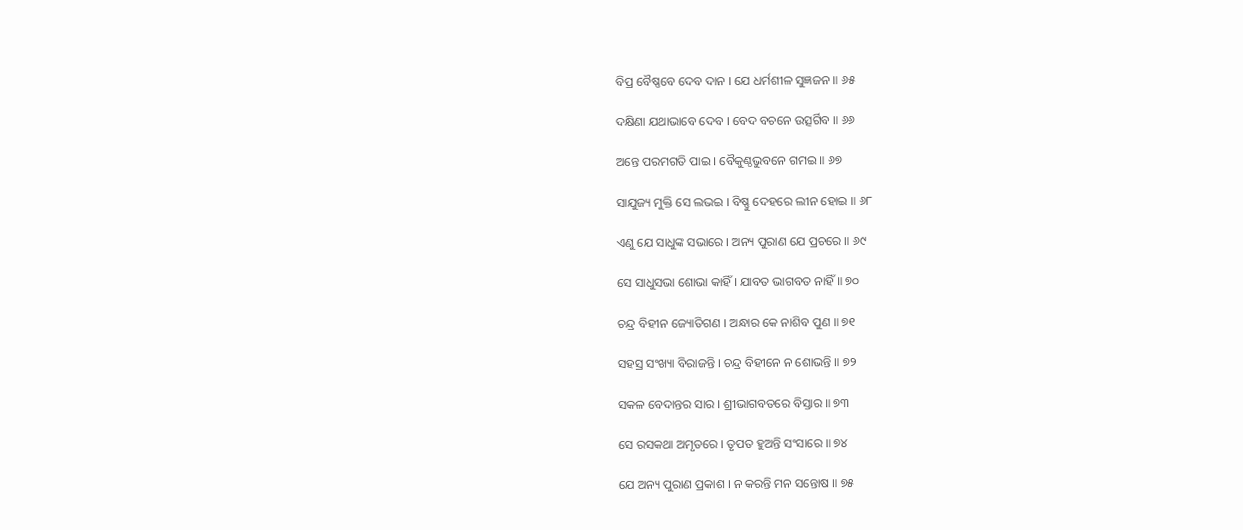ବିପ୍ର ବୈଷ୍ଣବେ ଦେବ ଦାନ । ଯେ ଧର୍ମଶୀଳ ସୁଜ୍ଞଜନ ॥ ୬୫

ଦକ୍ଷିଣା ଯଥାଭାବେ ଦେବ । ବେଦ ବଚନେ ଉତ୍ସର୍ଗିବ ॥ ୬୬

ଅନ୍ତେ ପରମଗତି ପାଇ । ବୈକୁଣ୍ଠଭୁବନେ ଗମଇ ॥ ୬୭

ସାଯୁଜ୍ୟ ମୁକ୍ତି ସେ ଲଭଇ । ବିଷ୍ଣୁ ଦେହରେ ଲୀନ ହୋଇ ॥ ୬୮

ଏଣୁ ଯେ ସାଧୁଙ୍କ ସଭାରେ । ଅନ୍ୟ ପୁରାଣ ଯେ ପ୍ରଚରେ ॥ ୬୯

ସେ ସାଧୁସଭା ଶୋଭା କାହିଁ । ଯାବତ ଭାଗବତ ନାହିଁ ॥ ୭୦

ଚନ୍ଦ୍ର ବିହୀନ ଜ୍ୟୋତିଗଣ । ଅନ୍ଧାର କେ ନାଶିବ ପୁଣ ॥ ୭୧

ସହସ୍ର ସଂଖ୍ୟା ବିରାଜନ୍ତି । ଚନ୍ଦ୍ର ବିହୀନେ ନ ଶୋଭନ୍ତି ॥ ୭୨

ସକଳ ବେଦାନ୍ତର ସାର । ଶ୍ରୀଭାଗବତରେ ବିସ୍ତାର ॥ ୭୩

ସେ ରସକଥା ଅମୃତରେ । ତୃପତ ହୁଅନ୍ତି ସଂସାରେ ॥ ୭୪

ଯେ ଅନ୍ୟ ପୁରାଣ ପ୍ରକାଶ । ନ କରନ୍ତି ମନ ସନ୍ତୋଷ ॥ ୭୫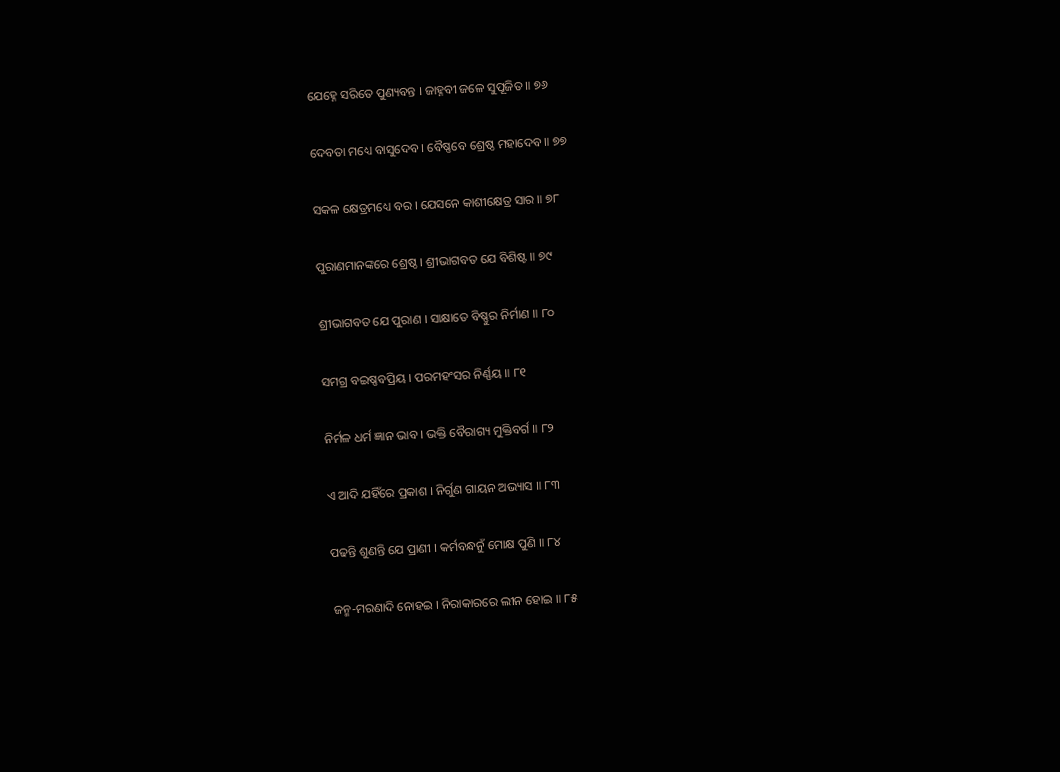ଯେହ୍ନେ ସରିତେ ପୁଣ୍ୟବନ୍ତ । ଜାହ୍ନବୀ ଜଳେ ସୁପୂଜିତ ॥ ୭୬

ଦେବତା ମଧ୍ୟେ ବାସୁଦେବ । ବୈଷ୍ଣବେ ଶ୍ରେଷ୍ଠ ମହାଦେବ ॥ ୭୭

ସକଳ କ୍ଷେତ୍ରମଧ୍ୟେ ବର । ଯେସନେ କାଶୀକ୍ଷେତ୍ର ସାର ॥ ୭୮

ପୁରାଣମାନଙ୍କରେ ଶ୍ରେଷ୍ଠ । ଶ୍ରୀଭାଗବତ ଯେ ବିଶିଷ୍ଟ ॥ ୭୯

ଶ୍ରୀଭାଗବତ ଯେ ପୁରାଣ । ସାକ୍ଷାତେ ବିଷ୍ଣୁର ନିର୍ମାଣ ॥ ୮୦

ସମଗ୍ର ବଇଷ୍ଣବପ୍ରିୟ । ପରମହଂସର ନିର୍ଣ୍ଣୟ ॥ ୮୧

ନିର୍ମଳ ଧର୍ମ ଜ୍ଞାନ ଭାବ । ଭକ୍ତି ବୈରାଗ୍ୟ ମୁକ୍ତିବର୍ଗ ॥ ୮୨

ଏ ଆଦି ଯହିଁରେ ପ୍ରକାଶ । ନିର୍ଗୁଣ ଗାୟନ ଅଭ୍ୟାସ ॥ ୮୩

ପଢନ୍ତି ଶୁଣନ୍ତି ଯେ ପ୍ରାଣୀ । କର୍ମବନ୍ଧନୁଁ ମୋକ୍ଷ ପୁଣି ॥ ୮୪

ଜନ୍ମ-ମରଣାଦି ନୋହଇ । ନିରାକାରରେ ଲୀନ ହୋଇ ॥ ୮୫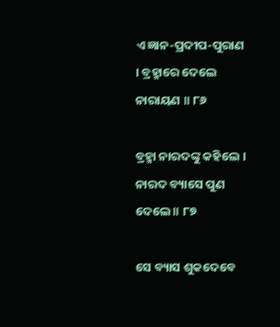ଏ ଜ୍ଞାନ-ପ୍ରଦୀପ-ପୁରାଣ । ବ୍ରହ୍ମାରେ ଦେଲେ ନାରାୟଣ ॥ ୮୬

ବ୍ରହ୍ମା ନାରଦଙ୍କୁ କହିଲେ । ନାରଦ ବ୍ୟାସେ ପୁଣ ଦେଲେ ॥ ୮୭

ସେ ବ୍ୟାସ ଶୁକଦେବେ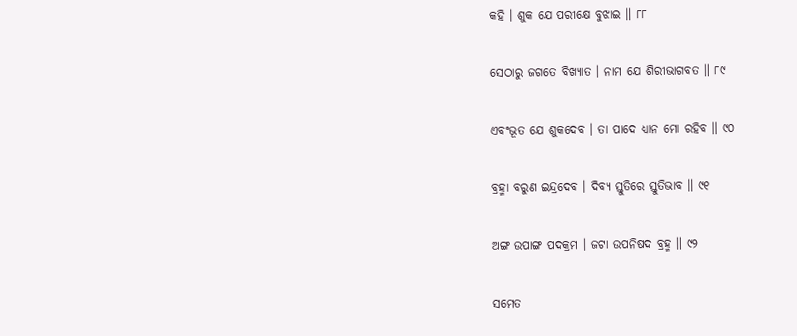କହି । ଶୁକ ଯେ ପରୀକ୍ଷେ ବୁଝାଇ ॥ ୮୮

ସେଠାରୁ ଜଗତେ ବିଖ୍ୟାତ । ନାମ ଯେ ଶିରୀଭାଗବତ ॥ ୮୯

ଏବଂଭୂତ ଯେ ଶୁକଦେବ । ତା ପାଦେ ଧ୍ୟାନ ମୋ ରହିବ ॥ ୯୦

ବ୍ରହ୍ମା ବରୁଣ ଇନ୍ଦ୍ରଦେବ । ଦିବ୍ୟ ସ୍ତୁତିରେ ସ୍ତୁତିଭାବ ॥ ୯୧

ଅଙ୍ଗ ଉପାଙ୍ଗ ପଦକ୍ରମ । ଜଟା ଉପନିଷଦ ବ୍ରହ୍ମ ॥ ୯୨

ସମେତ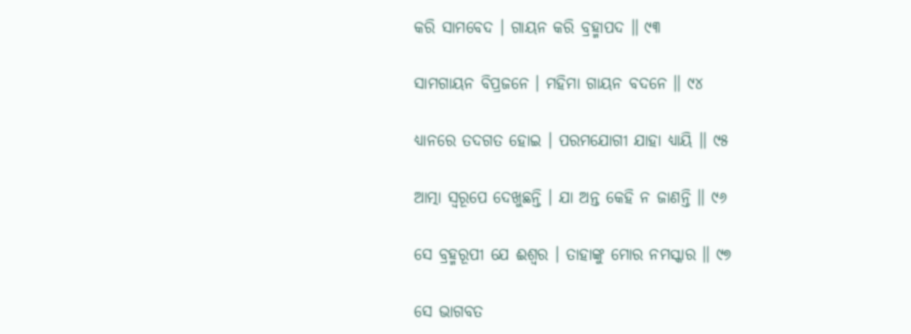କରି ସାମବେଦ । ଗାୟନ କରି ବ୍ରହ୍ମାପଦ ॥ ୯୩

ସାମଗାୟନ ବିପ୍ରଜନେ । ମହିମା ଗାୟନ ବଦନେ ॥ ୯୪

ଧ୍ୟାନରେ ତଦଗତ ହୋଇ । ପରମଯୋଗୀ ଯାହା ଧ୍ୟାୟି ॥ ୯୫

ଆତ୍ମା ସ୍ୱରୂପେ ଦେଖୁଛନ୍ତି । ଯା ଅନ୍ତ କେହି ନ ଜାଣନ୍ତି ॥ ୯୬

ସେ ବ୍ରହ୍ମରୂପୀ ଯେ ଈଶ୍ୱର । ତାହାଙ୍କୁ ମୋର ନମସ୍କାର ॥ ୯୭

ସେ ଭାଗବତ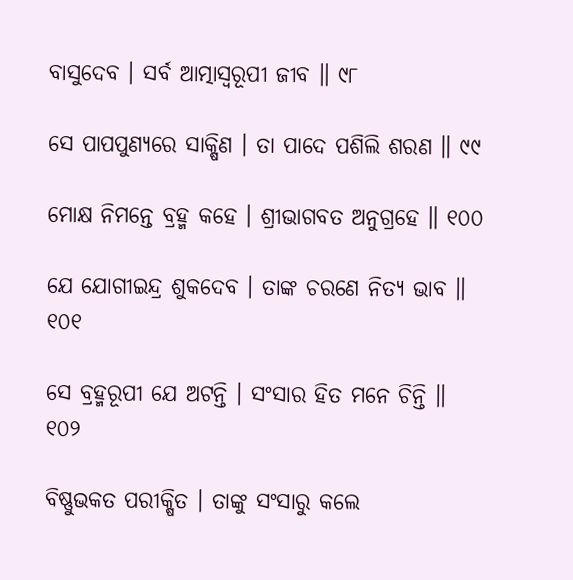ବାସୁଦେବ । ସର୍ବ ଆତ୍ମାସ୍ୱରୂପୀ ଜୀବ ॥ ୯୮

ସେ ପାପପୁଣ୍ୟରେ ସାକ୍ଷିଣ । ତା ପାଦେ ପଶିଲି ଶରଣ ॥ ୯୯

ମୋକ୍ଷ ନିମନ୍ତେ ବ୍ରହ୍ମ କହେ । ଶ୍ରୀଭାଗବତ ଅନୁଗ୍ରହେ ॥ ୧୦୦

ଯେ ଯୋଗୀଇନ୍ଦ୍ର ଶୁକଦେବ । ତାଙ୍କ ଚରଣେ ନିତ୍ୟ ଭାବ ॥ ୧୦୧

ସେ ବ୍ରହ୍ମରୂପୀ ଯେ ଅଟନ୍ତି । ସଂସାର ହିତ ମନେ ଚିନ୍ତି ॥ ୧୦୨

ବିଷ୍ଣୁଭକତ ପରୀକ୍ଷିତ । ତାଙ୍କୁ ସଂସାରୁ କଲେ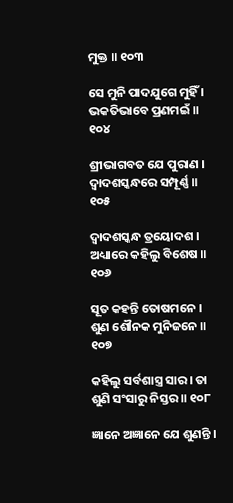ମୁକ୍ତ ॥ ୧୦୩

ସେ ମୁନି ପାଦଯୁଗେ ମୁହିଁ । ଭକତିଭାବେ ପ୍ରଣମଇଁ ॥ ୧୦୪

ଶ୍ରୀଭାଗବତ ଯେ ପୁରାଣ । ଦ୍ୱାଦଶସ୍କନ୍ଧରେ ସମ୍ପୂର୍ଣ୍ଣ ॥ ୧୦୫

ଦ୍ୱାଦଶସ୍କନ୍ଧ ତ୍ରୟୋଦଶ । ଅଧ୍ୟାରେ କହିଲୁ ବିଶେଷ ॥ ୧୦୬

ସୂତ କହନ୍ତି ତୋଷମନେ । ଶୁଣ ଶୌନକ ମୁନିଜନେ ॥ ୧୦୭

କହିଲୁ ସର୍ବଶାସ୍ତ୍ର ସାର । ତା ଶୁଣି ସଂସାରୁ ନିସ୍ତର ॥ ୧୦୮

ଜ୍ଞାନେ ଅଜ୍ଞାନେ ଯେ ଶୁଣନ୍ତି ।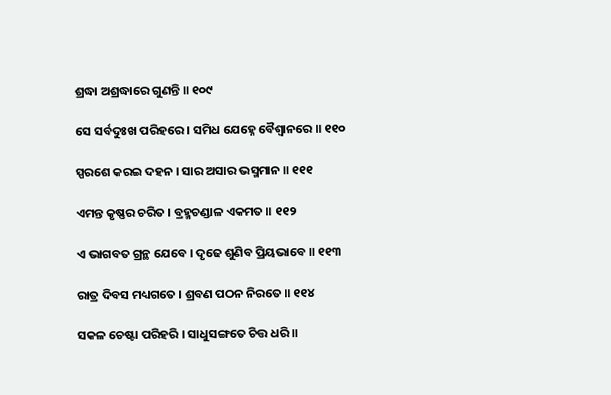ଶ୍ରଦ୍ଧା ଅଶ୍ରଦ୍ଧାରେ ଗୁଣନ୍ତି ॥ ୧୦୯

ସେ ସର୍ବଦୁଃଖ ପରିହରେ । ସମିଧ ଯେହ୍ନେ ବୈଶ୍ୱାନରେ ॥ ୧୧୦

ସ୍ପରଶେ କରଇ ଦହନ । ସାର ଅସାର ଭସ୍ମମାନ ॥ ୧୧୧

ଏମନ୍ତ କୃଷ୍ଣର ଚରିତ । ବ୍ରହ୍ମଚଣ୍ଡାଳ ଏକମତ ॥ ୧୧୨

ଏ ଭାଗବତ ଗ୍ରନ୍ଥ ଯେବେ । ଦୃଢେ ଶୁଣିବ ପ୍ରିୟଭାବେ ॥ ୧୧୩

ରାତ୍ର ଦିବସ ମଧ୍ୟଗତେ । ଶ୍ରବଣ ପଠନ ନିରତେ ॥ ୧୧୪

ସକଳ ଚେଷ୍ଟା ପରିହରି । ସାଧୁସଙ୍ଗତେ ଚିତ୍ତ ଧରି ॥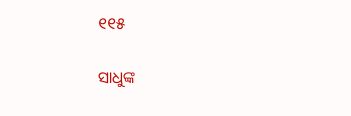୧୧୫

ସାଧୁଙ୍କ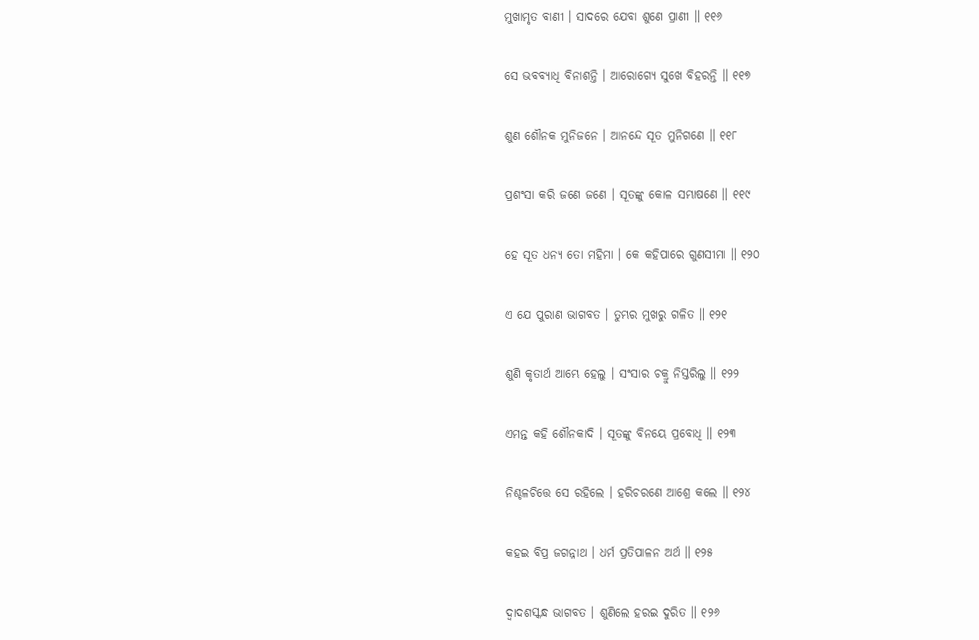ମୁଖାମୃତ ବାଣୀ । ସାଦରେ ଯେବା ଶୁଣେ ପ୍ରାଣୀ ॥ ୧୧୬

ସେ ଭବବ୍ୟାଧି ବିନାଶନ୍ତି । ଆରୋଗ୍ୟେ ସୁଖେ ବିହରନ୍ତି ॥ ୧୧୭

ଶୁଣ ଶୌନକ ମୁନିଜନେ । ଆନନ୍ଦେ ସୂତ ମୁନିଗଣେ ॥ ୧୧୮

ପ୍ରଶଂସା କରି ଜଣେ ଜଣେ । ସୂତଙ୍କୁ କୋଳ ସମ୍ଭାଷଣେ ॥ ୧୧୯

ହେ ସୂତ ଧନ୍ୟ ତୋ ମହିମା । କେ କହିପାରେ ଗୁଣସୀମା ॥ ୧୨୦

ଏ ଯେ ପୁରାଣ ଭାଗବତ । ତୁମ୍ଭର ମୁଖରୁ ଗଳିତ ॥ ୧୨୧

ଶୁଣି କୃତାର୍ଥ ଆମ୍ଭେ ହେଲୁ । ସଂସାର ଚକ୍ରୁ ନିସ୍ତରିଲୁ ॥ ୧୨୨

ଏମନ୍ତ କହି ଶୌନକାଦି । ସୂତଙ୍କୁ ବିନୟେ ପ୍ରବୋଧି ॥ ୧୨୩

ନିଶ୍ଚଳଚିତ୍ତେ ସେ ରହିଲେ । ହରିଚରଣେ ଆଶ୍ରେ କଲେ ॥ ୧୨୪

କହଇ ବିପ୍ର ଜଗନ୍ନାଥ । ଧର୍ମ ପ୍ରତିପାଳନ ଅର୍ଥ ॥ ୧୨୫

ଦ୍ୱାଦଶସ୍କନ୍ଧ ଭାଗବତ । ଶୁଣିଲେ ହରଇ ଦୁରିତ ॥ ୧୨୬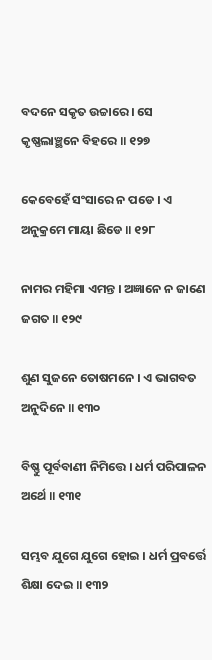ବଦନେ ସକୃତ ଉଚ୍ଚାରେ । ସେ କୃଷ୍ଣଲାଞ୍ଛନେ ବିହରେ ॥ ୧୨୭

କେବେହେଁ ସଂସାରେ ନ ପଡେ । ଏ ଅନୁକ୍ରମେ ମାୟା ଛିଡେ ॥ ୧୨୮

ନାମର ମହିମା ଏମନ୍ତ । ଅଜ୍ଞାନେ ନ ଜାଣେ ଜଗତ ॥ ୧୨୯

ଶୁଣ ସୁଜନେ ତୋଷମନେ । ଏ ଭାଗବତ ଅନୁଦିନେ ॥ ୧୩୦

ବିଷ୍ଣୁ ପୂର୍ବବାଣୀ ନିମିତ୍ତେ । ଧର୍ମ ପରିପାଳନ ଅର୍ଥେ ॥ ୧୩୧

ସମ୍ଭବ ଯୁଗେ ଯୁଗେ ହୋଇ । ଧର୍ମ ପ୍ରବର୍ତ୍ତେ ଶିକ୍ଷା ଦେଇ ॥ ୧୩୨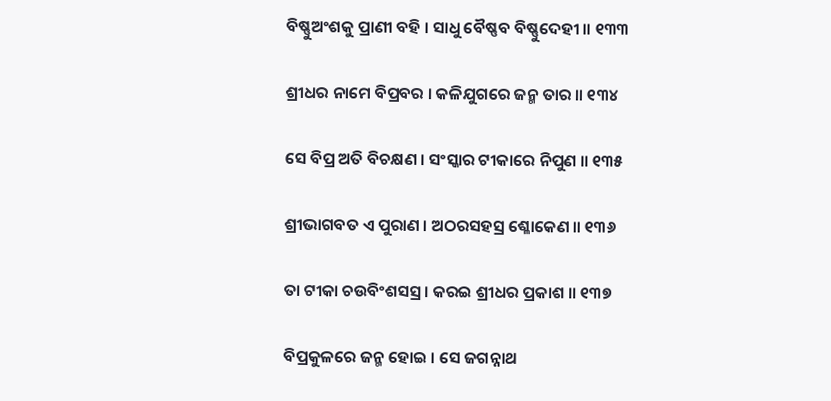ବିଷ୍ଣୁଅଂଶକୁ ପ୍ରାଣୀ ବହି । ସାଧୁ ବୈଷ୍ଣବ ବିଷ୍ଣୁଦେହୀ ॥ ୧୩୩

ଶ୍ରୀଧର ନାମେ ବିପ୍ରବର । କଳିଯୁଗରେ ଜନ୍ମ ତାର ॥ ୧୩୪

ସେ ବିପ୍ର ଅତି ବିଚକ୍ଷଣ । ସଂସ୍କାର ଟୀକାରେ ନିପୁଣ ॥ ୧୩୫

ଶ୍ରୀଭାଗବତ ଏ ପୁରାଣ । ଅଠରସହସ୍ର ଶ୍ଳୋକେଣ ॥ ୧୩୬

ତା ଟୀକା ଚଉବିଂଶସସ୍ର । କରଇ ଶ୍ରୀଧର ପ୍ରକାଶ ॥ ୧୩୭

ବିପ୍ରକୁଳରେ ଜନ୍ମ ହୋଇ । ସେ ଜଗନ୍ନାଥ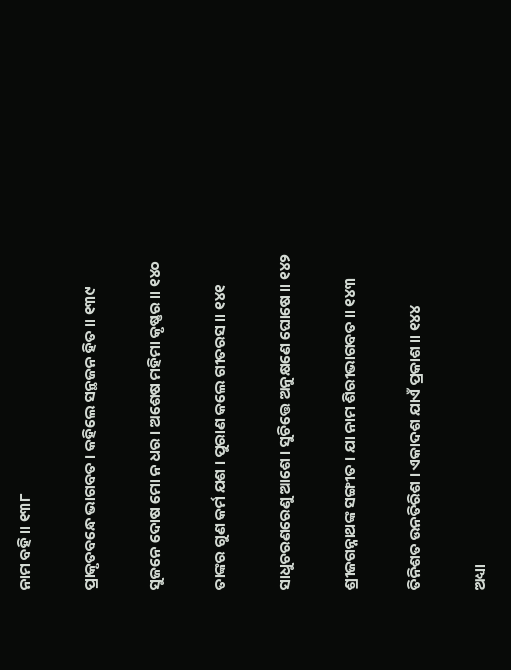ନାମ ବହି ॥ ୧୩୮

ପ୍ରାକୃତବନ୍ଧେ ଭାଗବତ । କହିଲେ ସନ୍ଥଜନ ହିତ ॥ ୧୩୯

ସୁଜନେ ଦୋଷ ମୋ ନ ଧର । ଅଶେଷ ମହିମା କୃଷ୍ଣର ॥ ୧୪୦

ତାଙ୍କର ଗୁଣ କର୍ମ ଯଶ । ପୁରାଣ କଲେ ଗୀତରସ ॥ ୧୪୧

ସାଧୁଚରଣରେଣୁ ଆଶେ । ସୁଚିତ୍ତେ ଅନୁକ୍ଷଣେ ଘୋଷେ ॥ ୧୪୨

ଶ୍ରୀଜଗନ୍ନାଥଙ୍କ ସଙ୍ଗୀତ । ଯା ନାମ ଶିରୀଭାଗବତ ॥ ୧୪୩

ତିନିଶତ ଉନତିରିଶ । ଏକାଦଶ ଯାଏଁ ପ୍ରକାଶ ॥ ୧୪୪

ଅଧ୍ୟା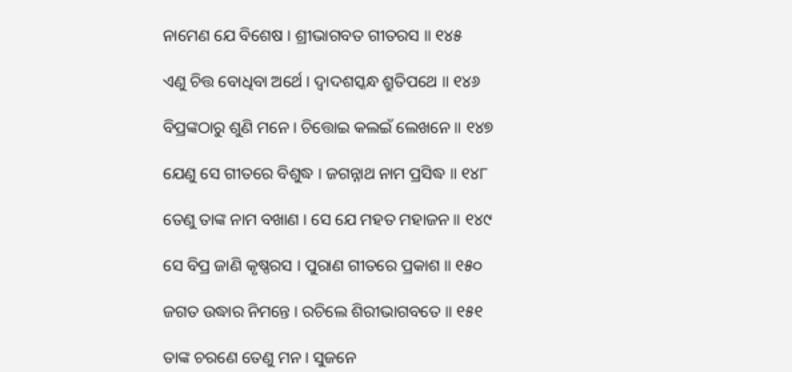ନାମେଣ ଯେ ବିଶେଷ । ଶ୍ରୀଭାଗବତ ଗୀତରସ ॥ ୧୪୫

ଏଣୁ ଚିତ୍ତ ବୋଧିବା ଅର୍ଥେ । ଦ୍ୱାଦଶସ୍କନ୍ଧ ଶ୍ରୁତିପଥେ ॥ ୧୪୬

ବିପ୍ରଙ୍କଠାରୁ ଶୁଣି ମନେ । ଚିତ୍ତୋଇ କଲଇଁ ଲେଖନେ ॥ ୧୪୭

ଯେଣୁ ସେ ଗୀତରେ ବିଶୁଦ୍ଧ । ଜଗନ୍ନାଥ ନାମ ପ୍ରସିଦ୍ଧ ॥ ୧୪୮

ତେଣୁ ତାଙ୍କ ନାମ ବଖାଣ । ସେ ଯେ ମହତ ମହାଜନ ॥ ୧୪୯

ସେ ବିପ୍ର ଜାଣି କୃଷ୍ଣରସ । ପୁରାଣ ଗୀତରେ ପ୍ରକାଶ ॥ ୧୫୦

ଜଗତ ଉଦ୍ଧାର ନିମନ୍ତେ । ରଚିଲେ ଶିରୀଭାଗବତେ ॥ ୧୫୧

ତାଙ୍କ ଚରଣେ ତେଣୁ ମନ । ସୁଜନେ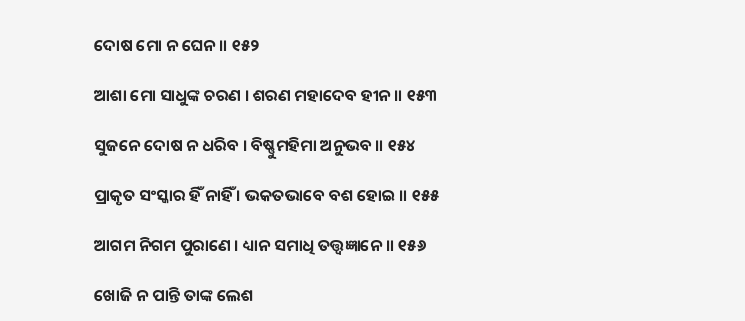ଦୋଷ ମୋ ନ ଘେନ ॥ ୧୫୨

ଆଶା ମୋ ସାଧୁଙ୍କ ଚରଣ । ଶରଣ ମହାଦେବ ହୀନ ॥ ୧୫୩

ସୁଜନେ ଦୋଷ ନ ଧରିବ । ବିଷ୍ଣୁମହିମା ଅନୁଭବ ॥ ୧୫୪

ପ୍ରାକୃତ ସଂସ୍କାର ହିଁ ନାହିଁ । ଭକତଭାବେ ବଶ ହୋଇ ॥ ୧୫୫

ଆଗମ ନିଗମ ପୁରାଣେ । ଧ୍ୟାନ ସମାଧି ତତ୍ତ୍ୱଜ୍ଞାନେ ॥ ୧୫୬

ଖୋଜି ନ ପାନ୍ତି ତାଙ୍କ ଲେଶ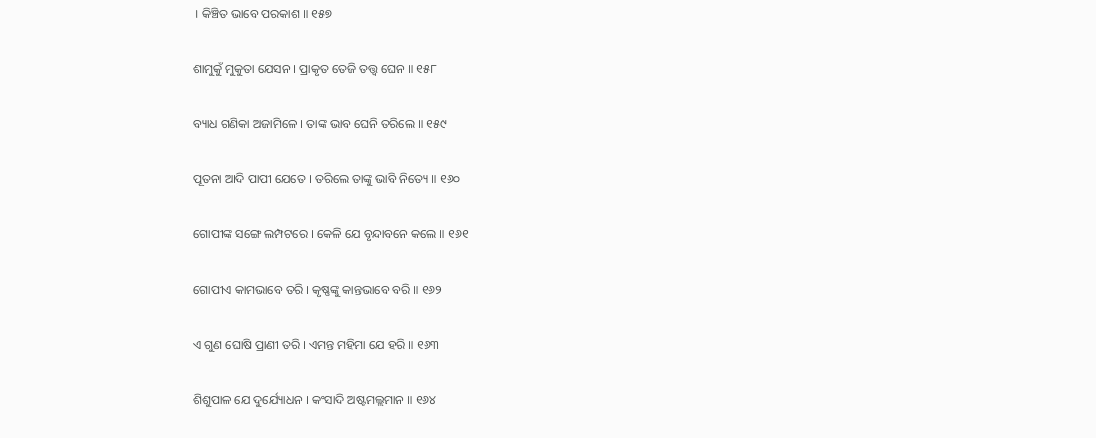। କିଞ୍ଚିତ ଭାବେ ପରକାଶ ॥ ୧୫୭

ଶାମୁକୁଁ ମୁକୁତା ଯେସନ । ପ୍ରାକୃତ ତେଜି ତତ୍ତ୍ୱ ଘେନ ॥ ୧୫୮

ବ୍ୟାଧ ଗଣିକା ଅଜାମିଳେ । ତାଙ୍କ ଭାବ ଘେନି ତରିଲେ ॥ ୧୫୯

ପୂତନା ଆଦି ପାପୀ ଯେତେ । ତରିଲେ ତାଙ୍କୁ ଭାବି ନିତ୍ୟେ ॥ ୧୬୦

ଗୋପୀଙ୍କ ସଙ୍ଗେ ଲମ୍ପଟରେ । କେଳି ଯେ ବୃନ୍ଦାବନେ କଲେ ॥ ୧୬୧

ଗୋପୀଏ କାମଭାବେ ତରି । କୃଷ୍ଣଙ୍କୁ କାନ୍ତଭାବେ ବରି ॥ ୧୬୨

ଏ ଗୁଣ ଘୋଷି ପ୍ରାଣୀ ତରି । ଏମନ୍ତ ମହିମା ଯେ ହରି ॥ ୧୬୩

ଶିଶୁପାଳ ଯେ ଦୁର୍ଯ୍ୟୋଧନ । କଂସାଦି ଅଷ୍ଟମଲ୍ଲମାନ ॥ ୧୬୪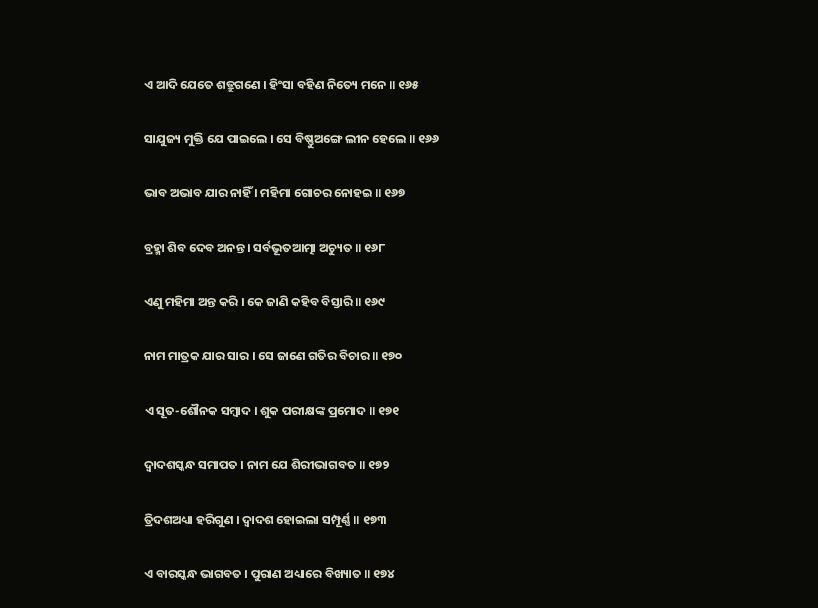ଏ ଆଦି ଯେତେ ଶତ୍ରୁଗଣେ । ହିଂସା ବହିଣ ନିତ୍ୟେ ମନେ ॥ ୧୬୫

ସାଯୁଜ୍ୟ ମୁକ୍ତି ଯେ ପାଇଲେ । ସେ ବିଷ୍ଣୁଅଙ୍ଗେ ଲୀନ ହେଲେ ॥ ୧୬୬

ଭାବ ଅଭାବ ଯାର ନାହିଁ । ମହିମା ଗୋଚର ନୋହଇ ॥ ୧୬୭

ବ୍ରହ୍ମା ଶିବ ଦେବ ଅନନ୍ତ । ସର୍ବଭୂତଆତ୍ମା ଅଚ୍ୟୁତ ॥ ୧୬୮

ଏଣୁ ମହିମା ଅନ୍ତ କରି । କେ ଜାଣି କହିବ ବିସ୍ତାରି ॥ ୧୬୯

ନାମ ମାତ୍ରକ ଯାର ସାର । ସେ ଜାଣେ ଗତିର ବିଚାର ॥ ୧୭୦

ଏ ସୂତ-ଶୌନକ ସମ୍ବାଦ । ଶୁକ ପରୀକ୍ଷଙ୍କ ପ୍ରମୋଦ ॥ ୧୭୧

ଦ୍ୱାଦଶସ୍କନ୍ଧ ସମାପତ । ନାମ ଯେ ଶିରୀଭାଗବତ ॥ ୧୭୨

ତ୍ରିଦଶଅଧ୍ୟା ହରିଗୁଣ । ଦ୍ୱାଦଶ ହୋଇଲା ସମ୍ପୂର୍ଣ୍ଣ ॥ ୧୭୩

ଏ ବାରସ୍କନ୍ଧ ଭାଗବତ । ପୁରାଣ ଅଧ୍ୟାରେ ବିଖ୍ୟାତ ॥ ୧୭୪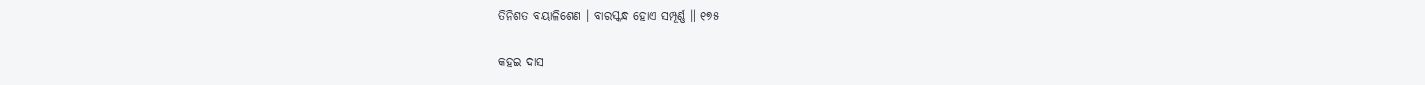ତିନିଶତ ବୟାଳିଶେଣ । ବାରସ୍କନ୍ଧ ହୋଏ ସମ୍ପୂର୍ଣ୍ଣ ॥ ୧୭୫

କହଇ ଦାସ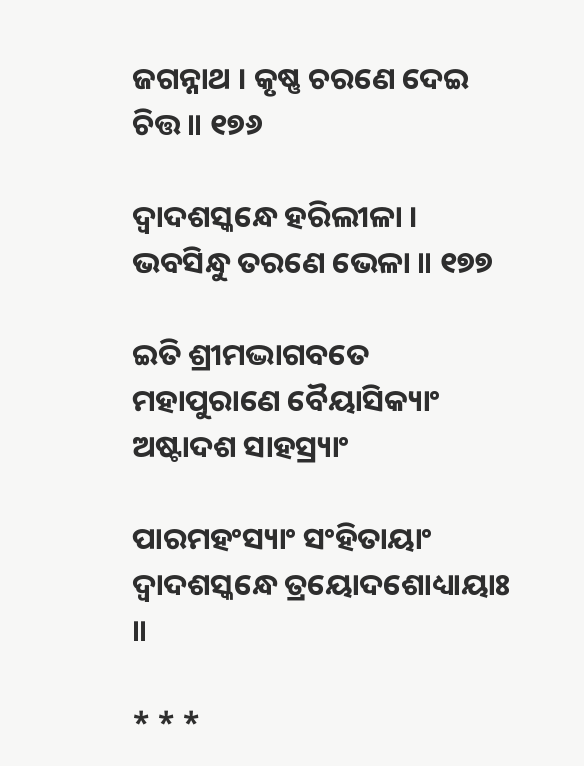ଜଗନ୍ନାଥ । କୃଷ୍ଣ ଚରଣେ ଦେଇ ଚିତ୍ତ ॥ ୧୭୬

ଦ୍ୱାଦଶସ୍କନ୍ଧେ ହରିଲୀଳା । ଭବସିନ୍ଧୁ ତରଣେ ଭେଳା ॥ ୧୭୭

ଇତି ଶ୍ରୀମଦ୍ଭାଗବତେ ମହାପୁରାଣେ ବୈୟାସିକ୍ୟାଂ ଅଷ୍ଟାଦଶ ସାହସ୍ର୍ୟାଂ

ପାରମହଂସ୍ୟାଂ ସଂହିତାୟାଂ ଦ୍ୱାଦଶସ୍କନ୍ଧେ ତ୍ରୟୋଦଶୋଧ୍ୟାୟାଃ ॥

* * *